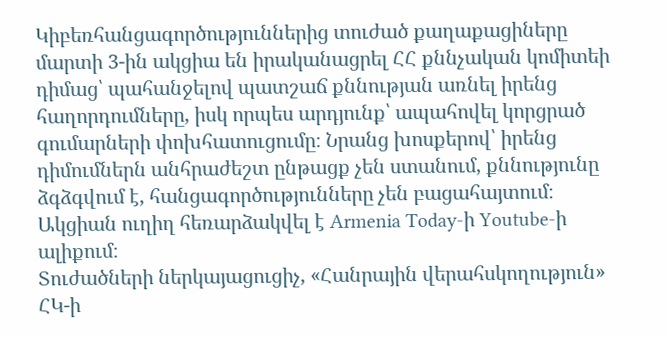Կիբեռհանցագործություններից տուժած քաղաքացիները մարտի 3-ին ակցիա են իրականացրել ՀՀ քննչական կոմիտեի դիմաց՝ պահանջելով պատշաճ քննության առնել իրենց հաղորդումները, իսկ որպես արդյունք՝ ապահովել կորցրած գումարների փոխհատուցումը։ Նրանց խոսքերով՝ իրենց դիմումներն անհրաժեշտ ընթացք չեն ստանում, քննությունը ձգձգվում է, հանցագործությունները չեն բացահայտում։ Ակցիան ուղիղ հեռարձակվել է Armenia Today-ի Youtube-ի ալիքում։
Տուժածների ներկայացուցիչ, «Հանրային վերահսկողություն» ՀԿ-ի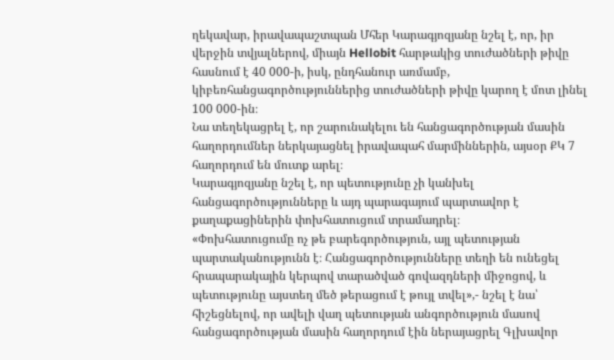ղեկավար, իրավապաշտպան Մհեր Կարագյոզյանը նշել է, որ, իր վերջին տվյալներով, միայն Hellobit հարթակից տուժածների թիվը հասնում է 40 000-ի, իսկ, ընդհանուր առմամբ, կիբեռհանցագործություններից տուժածների թիվը կարող է մոտ լինել 100 000-ին։
Նա տեղեկացրել է, որ շարունակելու են հանցագործության մասին հաղորդումներ ներկայացնել իրավապահ մարմիններին, այսօր ՔԿ 7 հաղորդում են մուտք արել։
Կարագյոզյանը նշել է, որ պետությունը չի կանխել հանցագործությունները և այդ պարագայում պարտավոր է քաղաքացիներին փոխհատուցում տրամադրել։
«Փոխհատուցումը ոչ թե բարեգործություն, այլ պետության պարտականությունն է։ Հանցագործությունները տեղի են ունեցել հրապարակային կերպով տարածված գովազդների միջոցով, և պետությունը այստեղ մեծ թերացում է թույլ տվել»,- նշել է նա՝ հիշեցնելով, որ ավելի վաղ պետության անգործություն մասով հանցագործության մասին հաղորդում էին ներայացրել Գլխավոր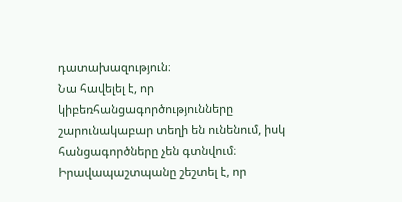դատախազություն։
Նա հավելել է, որ կիբեռհանցագործությունները շարունակաբար տեղի են ունենում, իսկ հանցագործները չեն գտնվում։ Իրավապաշտպանը շեշտել է, որ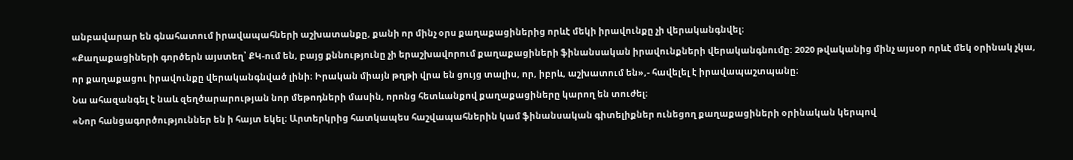անբավարար են գնահատում իրավապահների աշխատանքը, քանի որ մինչ օրս քաղաքացիներից որևէ մեկի իրավունքը չի վերականգնվել։
«Քաղաքացիների գործերն այստեղ՝ ՔԿ-ում են, բայց քննությունը չի երաշխավորում քաղաքացիների ֆինանսական իրավունքների վերականգնումը: 2020 թվականից մինչ այսօր որևէ մեկ օրինակ չկա, որ քաղաքացու իրավունքը վերականգնված լինի։ Իրական միայն թղթի վրա են ցույց տալիս, որ, իբրև, աշխատում են»,- հավելել է իրավապաշտպանը։
Նա ահազանգել է նաև զեղծարարության նոր մեթոդների մասին, որոնց հետևանքով քաղաքացիները կարող են տուժել։
«Նոր հանցագործություններ են ի հայտ եկել։ Արտերկրից հատկապես հաշվապահներին կամ ֆինանսական գիտելիքներ ունեցող քաղաքացիների օրինական կերպով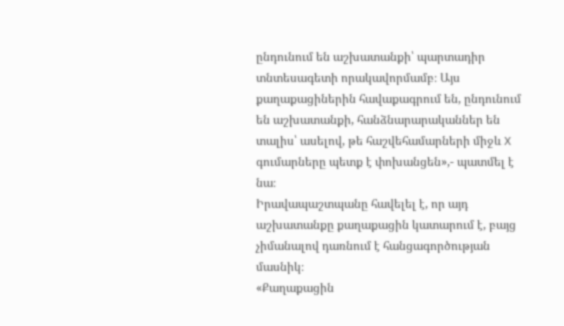ընդունում են աշխատանքի՝ պարտադիր տնտեսագետի որակավորմամբ։ Այս քաղաքացիներին հավաքագրում են, ընդունում են աշխատանքի, հանձնարարականներ են տալիս՝ ասելով, թե հաշվեհամարների միջև X գումարները պետք է փոխանցեն»,- պատմել է նա։
Իրավապաշտպանը հավելել է, որ այդ աշխատանքը քաղաքացին կատարում է, բայց չիմանալով դառնում է հանցագործության մասնիկ։
«Քաղաքացին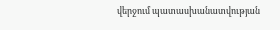վերջում պատասխանատվության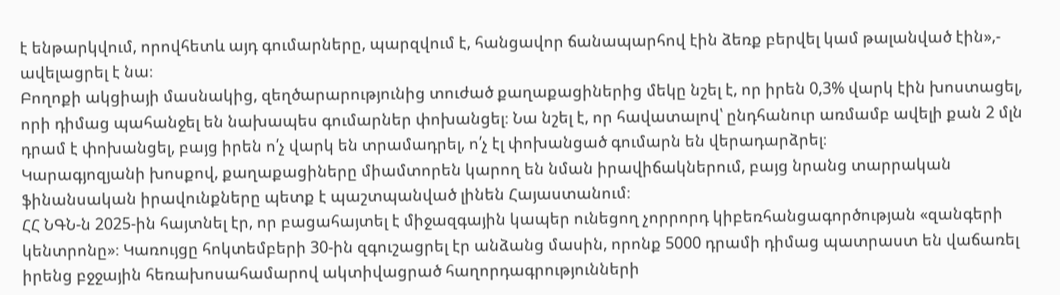է ենթարկվում, որովհետև այդ գումարները, պարզվում է, հանցավոր ճանապարհով էին ձեռք բերվել կամ թալանված էին»,- ավելացրել է նա։
Բողոքի ակցիայի մասնակից, զեղծարարությունից տուժած քաղաքացիներից մեկը նշել է, որ իրեն 0,3% վարկ էին խոստացել, որի դիմաց պահանջել են նախապես գումարներ փոխանցել։ Նա նշել է, որ հավատալով՝ ընդհանուր առմամբ ավելի քան 2 մլն դրամ է փոխանցել, բայց իրեն ո՛չ վարկ են տրամադրել, ո՛չ էլ փոխանցած գումարն են վերադարձրել։
Կարագյոզյանի խոսքով, քաղաքացիները միամտորեն կարող են նման իրավիճակներում, բայց նրանց տարրական ֆինանսական իրավունքները պետք է պաշտպանված լինեն Հայաստանում։
ՀՀ ՆԳՆ-ն 2025-ին հայտնել էր, որ բացահայտել է միջազգային կապեր ունեցող չորրորդ կիբեռհանցագործության «զանգերի կենտրոնը»։ Կառույցը հոկտեմբերի 30-ին զգուշացրել էր անձանց մասին, որոնք 5000 դրամի դիմաց պատրաստ են վաճառել իրենց բջջային հեռախոսահամարով ակտիվացրած հաղորդագրությունների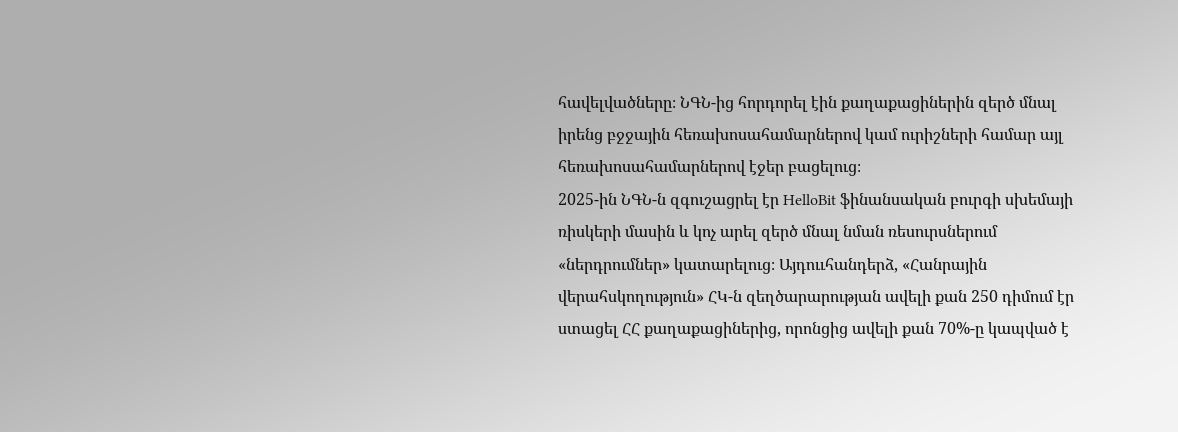հավելվածները։ ՆԳՆ-ից հորդորել էին քաղաքացիներին զերծ մնալ իրենց բջջային հեռախոսահամարներով կամ ուրիշների համար այլ հեռախոսահամարներով էջեր բացելուց։
2025-ին ՆԳՆ-ն զգուշացրել էր HelloBit ֆինանսական բուրգի սխեմայի ռիսկերի մասին և կոչ արել զերծ մնալ նման ռեսուրսներում «ներդրումներ» կատարելուց։ Այդոււհանդերձ, «Հանրային վերահսկողություն» ՀԿ-ն զեղծարարության ավելի քան 250 դիմում էր ստացել ՀՀ քաղաքացիներից, որոնցից ավելի քան 70%-ը կապված է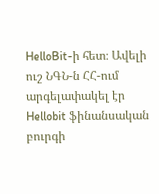HelloBit-ի հետ։ Ավելի ուշ ՆԳՆ-ն ՀՀ-ում արգելափակել էր Hellobit ֆինանսական բուրգի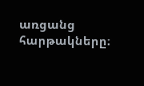առցանց հարթակները։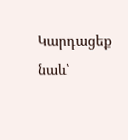Կարդացեք նաև՝